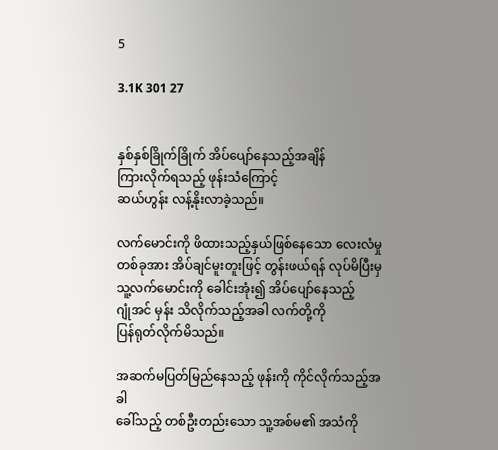5

3.1K 301 27


နှစ်နှစ်ခြိုက်ခြိုက် အိပ်ပျော်နေသည့်အချိန်
ကြားလိုက်ရသည့် ဖုန်းသံကြောင့်
ဆယ်ဟွန်း လန့်နိုးလာခဲ့သည်။

လက်မောင်းကို ဖိထားသည့်နှယ်ဖြစ်နေသော လေးလံမှုတစ်ခုအား အိပ်ချင်မူးတူးဖြင့် တွန်းဖယ်ရန် လုပ်မိပြီးမှ
သူ့လက်မောင်းကို ခေါင်းအုံး၍ အိပ်ပျော်နေသည့်
ဂျုံအင် မှန်း သိလိုက်သည့်အခါ လက်တို့ကို
ပြန်ရုတ်လိုက်မိသည်။

အဆက်မပြတ်မြည်နေသည့် ဖုန်းကို ကိုင်လိုက်သည့်အခါ
ခေါ်သည့် တစ်ဦးတည်းသော သူ့အစ်မ၏ အသံကို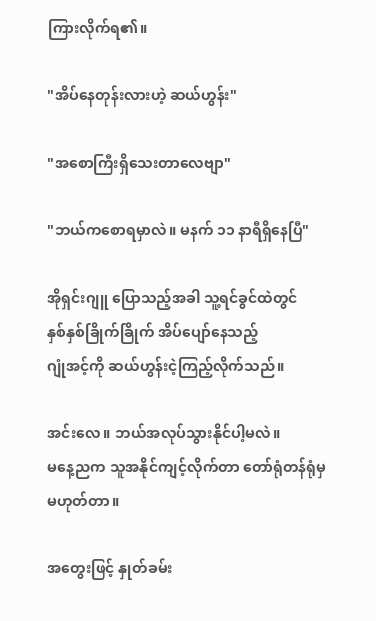ကြားလိုက်ရ၏။

"အိပ်နေတုန်းလားဟဲ့ ဆယ်ဟွန်း"

"အစောကြီးရှိသေးတာလေဗျာ"

"ဘယ်ကစောရမှာလဲ။ မနက် ၁၁ နာရီရှိနေပြီ"

အိုရှင်းဂျူ ပြောသည့်အခါ သူ့ရင်ခွင်ထဲတွင်
နှစ်နှစ်ခြိုက်ခြိုက် အိပ်ပျော်နေသည့်
ဂျုံအင့်ကို ဆယ်ဟွန်းငဲ့ကြည့်လိုက်သည်။

အင်းလေ။ ဘယ်အလုပ်သွားနိုင်ပါ့မလဲ။
မနေ့ညက သူအနိုင်ကျင့်လိုက်တာ တော်ရုံတန်ရုံမှ
မဟုတ်တာ။

အတွေးဖြင့် နှုတ်ခမ်း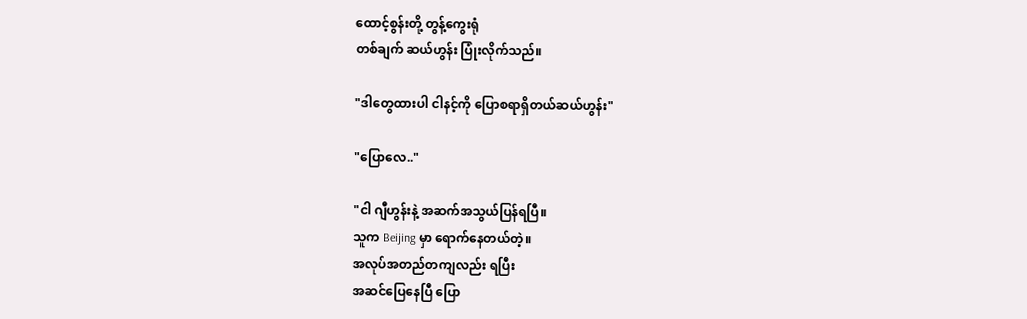ထောင့်စွန်းတို့ တွန့်ကွေးရုံ
တစ်ချက် ဆယ်ဟွန်း ပြုံးလိုက်သည်။

"ဒါတွေထားပါ ငါနင့်ကို ပြောစရာရှိတယ်ဆယ်ဟွန်း"

"ပြောလေ.."

"ငါ ဂျီဟွန်းနဲ့ အဆက်အသွယ်ပြန်ရပြီ။
သူက Beijing မှာ ရောက်နေတယ်တဲ့။
အလုပ်အတည်တကျလည်း ရပြီး
အဆင်ပြေနေပြီ ပြော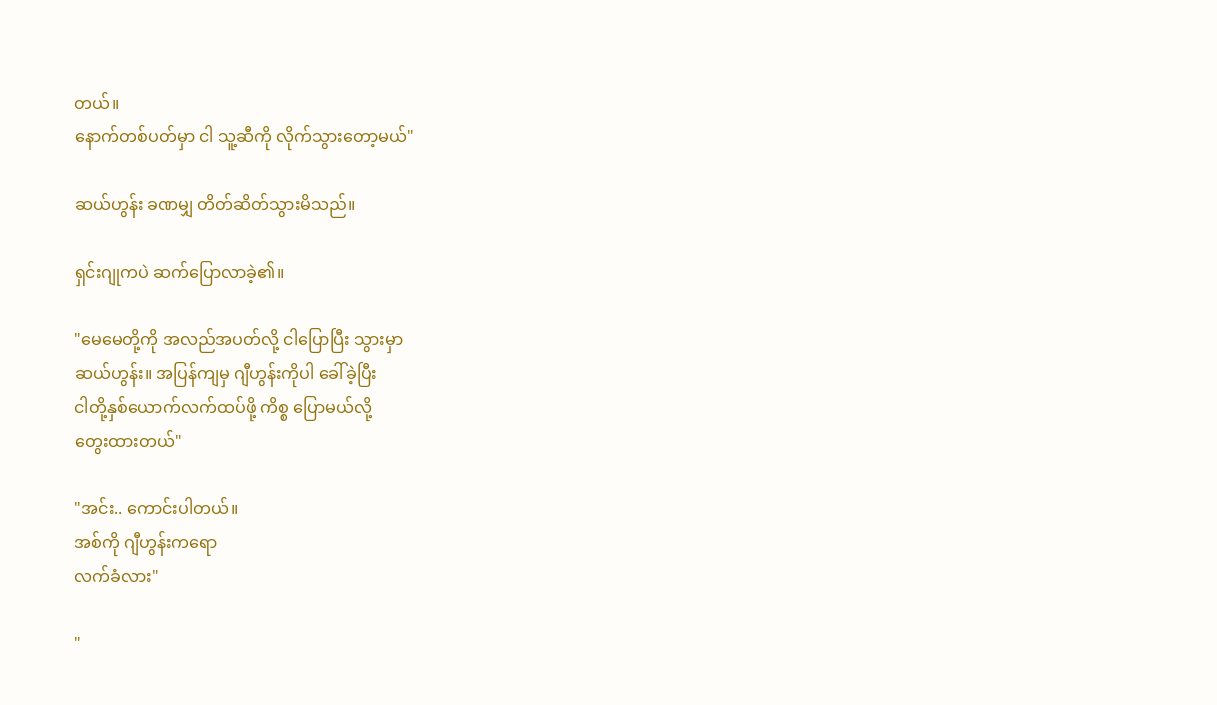တယ်။
နောက်တစ်ပတ်မှာ ငါ သူ့ဆီကို လိုက်သွားတော့မယ်"

ဆယ်ဟွန်း ခဏမျှ တိတ်ဆိတ်သွားမိသည်။

ရှင်းဂျုကပဲ ဆက်ပြောလာခဲ့၏။

"မေမေတို့ကို အလည်အပတ်လို့ ငါပြောပြီး သွားမှာ
ဆယ်ဟွန်း။ အပြန်ကျမှ ဂျီဟွန်းကိုပါ ခေါ်ခဲ့ပြီး
ငါတို့နှစ်ယောက်လက်ထပ်ဖို့ ကိစ္စ ပြောမယ်လို့
တွေးထားတယ်"

"အင်း.. ကောင်းပါတယ်။
အစ်ကို ဂျီဟွန်းကရော
လက်ခံလား"

"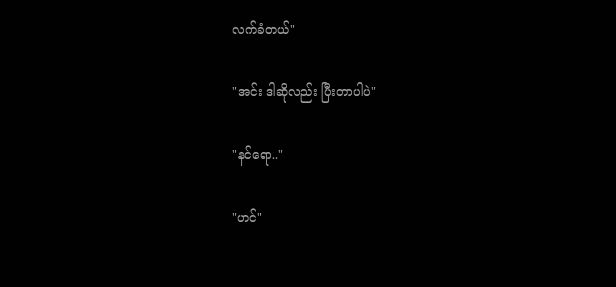လက်ခံတယ်"

"အင်း ဒါဆိုလည်း ပြီးတာပါပဲ"

"နင်ရော.."

"ဟင်"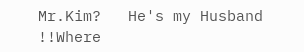Mr.Kim?   He's my Husband !!Where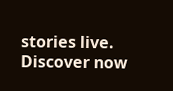stories live. Discover now